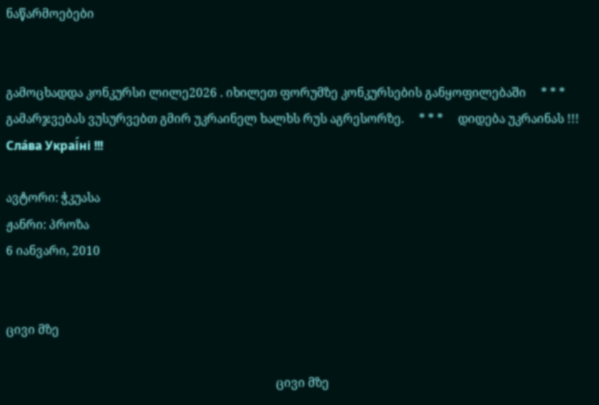ნაწარმოებები


გამოცხადდა კონკურსი ლილე2026 . იხილეთ ფორუმზე კონკურსების განყოფილებაში     * * *     გამარჯვებას ვუსურვებთ გმირ უკრაინელ ხალხს რუს აგრესორზე.     * * *     დიდება უკრაინას !!! Сла́ва Украї́ні !!!

ავტორი: ჭკუასა
ჟანრი: პროზა
6 იანვარი, 2010


ცივი მზე

                                                                                          ცივი მზე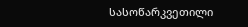სასოწარკვეთილი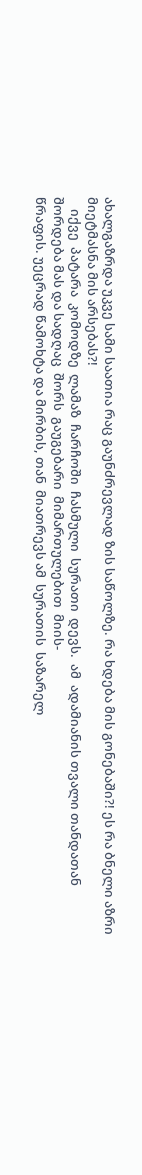ახალგაზრდა უკვე სამი საათია რაც გაუნძრევლად ზის საწოლზე. რა ხდება მის გონებაში?! ეს რა ბნელი აზრი მიეტმასნა მის არსებას?!
    იქვე  პატარა  კომოდზე  ლამაზ  ჩარჩოში  ჩასმული  სურათი  დევს.  ამ  ადამიანის თვალი თანდათან შორდება მას და სადღაც  შორს  გაუგებარი  მიმართულებით  მიის-
წრაფის. უეცრად წამოხტა და მირბის, თან  მიათრევს ამ  სურათის  საზარელ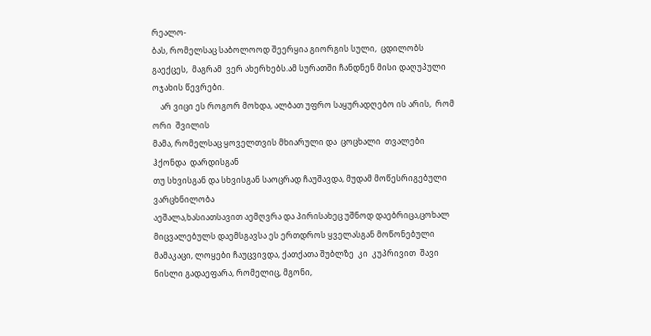რეალო-
ბას, რომელსაც საბოლოოდ შეერყია გიორგის სული,  ცდილობს  გაექცეს,  მაგრამ  ვერ ახერხებს.ამ სურათში ჩანდნენ მისი დაღუპული ოჯახის წევრები.
    არ ვიცი ეს როგორ მოხდა, ალბათ უფრო საყურადღებო ის არის,  რომ  ორი  შვილის
მამა, რომელსაც ყოველთვის მხიარული და  ცოცხალი  თვალები  ჰქონდა  დარდისგან
თუ სხვისგან და სხვისგან საოცრად ჩაუშავდა, მუდამ მოწესრიგებული ვარცხნილობა
აეშალა,ხასიათსავით აემღვრა და პირისახეც უშნოდ დაებრიცა,ცოხალ მიცვალებულს დაემსგავსა ეს ერთდროს ყველასგან მოწონებული მამაკაცი, ლოყები ჩაუცვივდა, ქათქათა შუბლზე  კი  კუპრივით  შავი  ნისლი გადაეფარა, რომელიც, მგონი,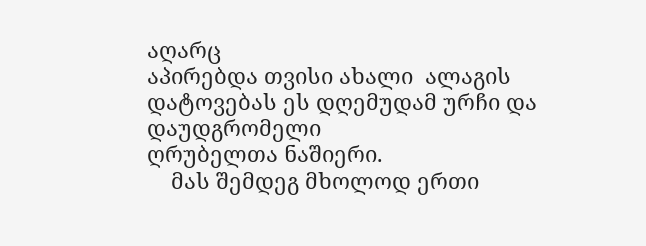აღარც
აპირებდა თვისი ახალი  ალაგის  დატოვებას ეს დღემუდამ ურჩი და დაუდგრომელი
ღრუბელთა ნაშიერი.
    მას შემდეგ მხოლოდ ერთი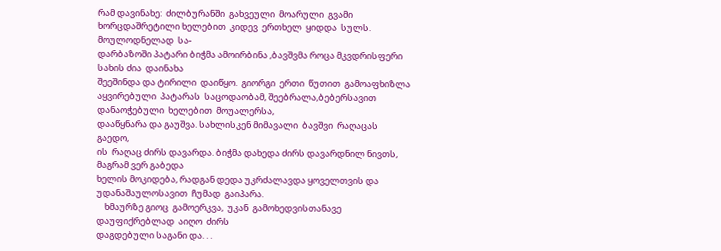რამ დავინახე:  ძილბურანში  გახვეული  მოარული  გვამი ხორცდაშრეტილი ხელებით  კიდევ  ერთხელ  ყიდდა  სულს.  მოულოდნელად  სა-
დარბაზოში პატარი ბიჭმა ამოირბინა ,ბავშვმა როცა მკვდრისფერი სახის ძია  დაინახა
შეეშინდა და ტირილი  დაიწყო.  გიორგი  ერთი  წუთით  გამოაფხიზლა  აყვირებული  პატარას  საცოდაობამ, შეებრალა,ბებერსავით  დანაოჭებული  ხელებით  მოუალერსა,
დააწყნარა და გაუშვა. სახლისკენ მიმავალი  ბავშვი  რაღაცას  გაედო,
ის  რაღაც ძირს დავარდა. ბიჭმა დახედა ძირს დავარდნილ ნივთს, მაგრამ ვერ გაბედა
ხელის მოკიდება, რადგან დედა უკრძალავდა ყოველთვის და  უდანაშაულოსავით  ჩუმად  გაიპარა.
    ხმაურზე გიოც  გამოერკვა,  უკან  გამოხედვისთანავე  დაუფიქრებლად  აიღო  ძირს
დაგდებული საგანი და. . .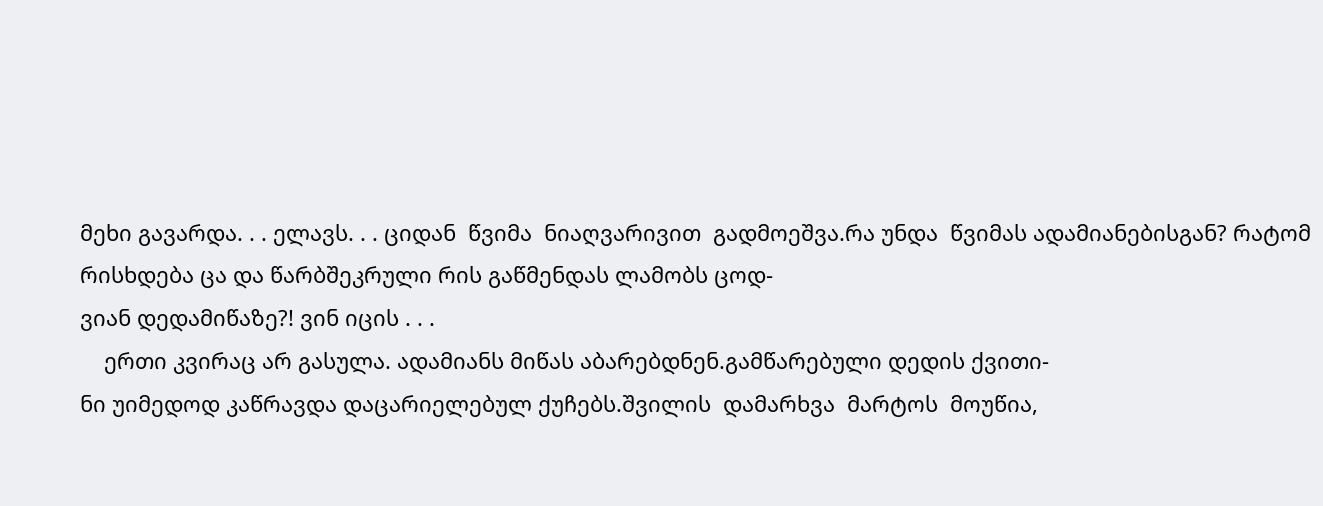მეხი გავარდა. . . ელავს. . . ციდან  წვიმა  ნიაღვარივით  გადმოეშვა.რა უნდა  წვიმას ადამიანებისგან? რატომ რისხდება ცა და წარბშეკრული რის გაწმენდას ლამობს ცოდ-
ვიან დედამიწაზე?! ვინ იცის . . .
    ერთი კვირაც არ გასულა. ადამიანს მიწას აბარებდნენ.გამწარებული დედის ქვითი-
ნი უიმედოდ კაწრავდა დაცარიელებულ ქუჩებს.შვილის  დამარხვა  მარტოს  მოუწია,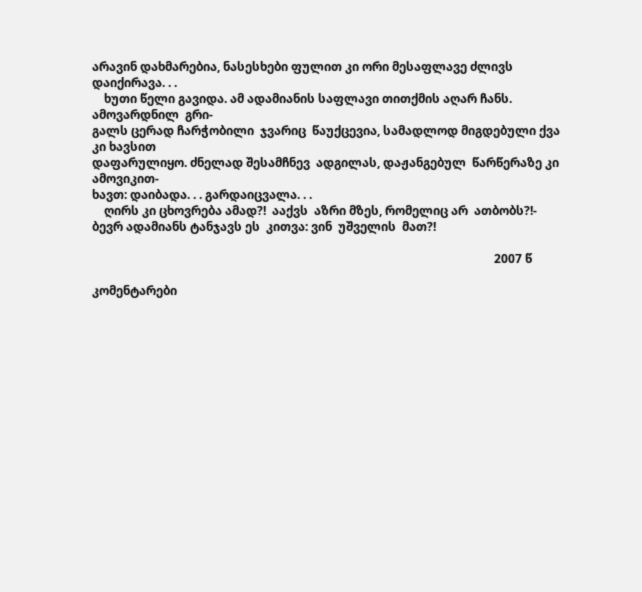არავინ დახმარებია, ნასესხები ფულით კი ორი მესაფლავე ძლივს დაიქირავა. . .
    ხუთი წელი გავიდა. ამ ადამიანის საფლავი თითქმის აღარ ჩანს. ამოვარდნილ  გრი-
გალს ცერად ჩარჭობილი  ჯვარიც  წაუქცევია, სამადლოდ მიგდებული ქვა კი ხავსით
დაფარულიყო. ძნელად შესამჩნევ  ადგილას, დაჟანგებულ  წარწერაზე კი  ამოვიკით-
ხავთ: დაიბადა. . . გარდაიცვალა. . .
    ღირს კი ცხოვრება ამად?!  ააქვს  აზრი მზეს, რომელიც არ  ათბობს?!- ბევრ ადამიანს ტანჯავს ეს  კითვა: ვინ  უშველის  მათ?!

                                                                                                                                      2007 წ

კომენტარები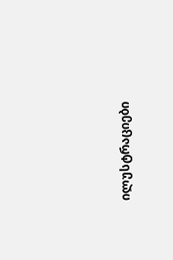ილუსტრაციები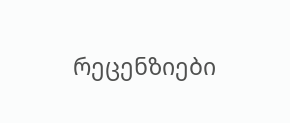რეცენზიები